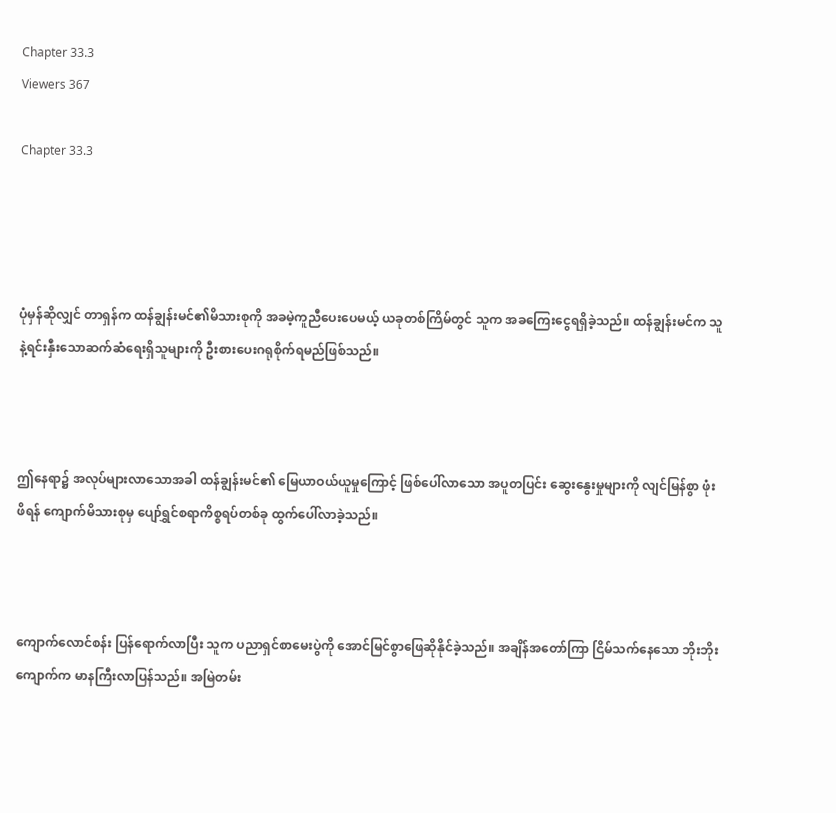Chapter 33.3
Viewers 367

Chapter 33.3




ပုံမှန်ဆိုလျှင် တာရှန်က ထန်ချွန်းမင်၏မိသားစုကို အခမဲ့ကူညီပေးပေမယ့် ယခုတစ်ကြိမ်တွင် သူက အခကြေးငွေရရှိခဲ့သည်။ ထန်ချွန်းမင်က သူနဲ့ရင်းနှီးသောဆက်ဆံရေးရှိသူများကို ဦးစားပေးဂရုစိုက်ရမည်ဖြစ်သည်။



ဤနေရာ၌ အလုပ်များလာသောအခါ ထန်ချွန်းမင်၏ မြေယာဝယ်ယူမှုကြောင့် ဖြစ်ပေါ်လာသော အပူတပြင်း ဆွေးနွေးမှုများကို လျင်မြန်စွာ ဖုံးဖိရန် ကျောက်မိသားစုမှ ပျော်ရွှင်စရာကိစ္စရပ်တစ်ခု ထွက်ပေါ်လာခဲ့သည်။



ကျောက်လောင်စန်း ပြန်ရောက်လာပြီး သူက ပညာရှင်စာမေးပွဲကို အောင်မြင်စွာဖြေဆိုနိုင်ခဲ့သည်။ အချိန်အတော်ကြာ ငြိမ်သက်နေသော ဘိုးဘိုးကျောက်က မာနကြီးလာပြန်သည်။ အမြဲတမ်း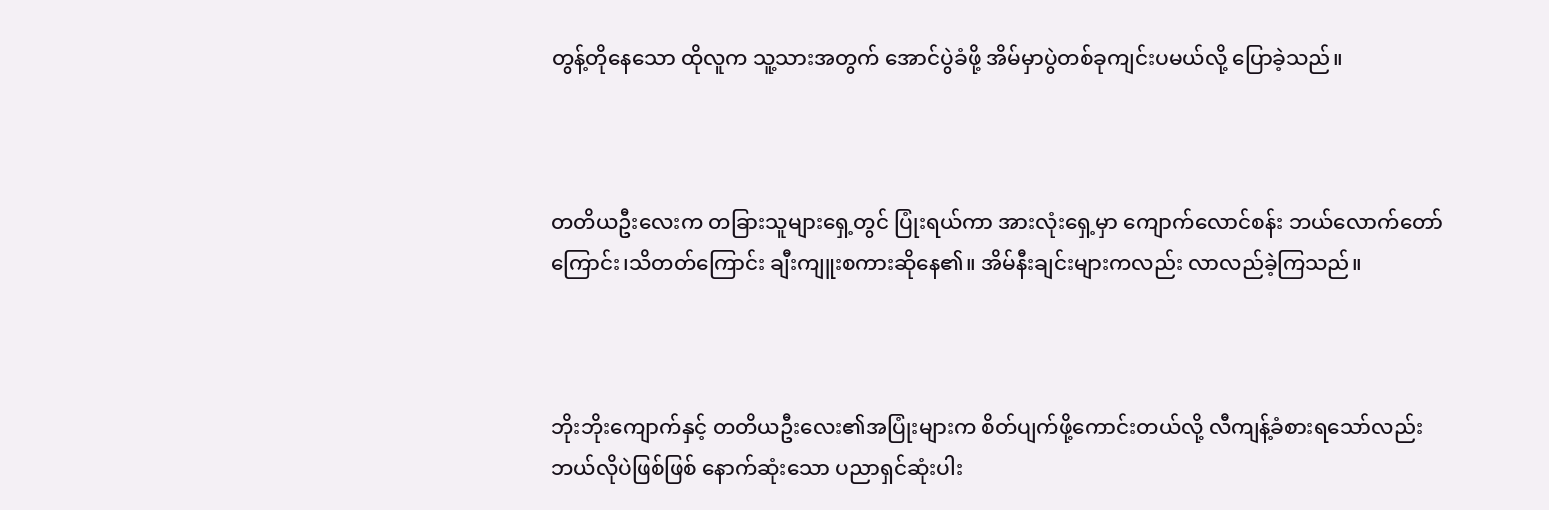တွန့်တိုနေသော ထိုလူက သူ့သားအတွက် အောင်ပွဲခံဖို့ အိမ်မှာပွဲတစ်ခုကျင်းပမယ်လို့ ပြောခဲ့သည်။



တတိယဦးလေးက တခြားသူများရှေ့တွင် ပြုံးရယ်ကာ အားလုံးရှေ့မှာ ကျောက်လောင်စန်း ဘယ်လောက်တော်ကြောင်း၊သိတတ်ကြောင်း ချီးကျူးစကားဆိုနေ၏။ အိမ်နီးချင်းများကလည်း လာလည်ခဲ့ကြသည်။



ဘိုးဘိုးကျောက်နှင့် တတိယဦးလေး၏အပြုံးများက စိတ်ပျက်ဖို့ကောင်းတယ်လို့ လီကျန့်ခံစားရသော်လည်း ဘယ်လိုပဲဖြစ်ဖြစ် နောက်ဆုံးသော ပညာရှင်ဆုံးပါး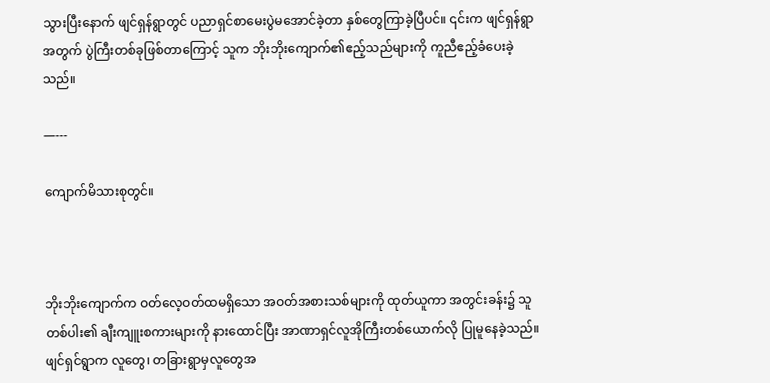သွားပြီးနောက် ဖျင်ရှန်ရွာတွင် ပညာရှင်စာမေးပွဲမအောင်ခဲ့တာ နှစ်တွေကြာခဲ့ပြီပင်။ ၎င်းက ဖျင်ရှန်ရွာအတွက် ပွဲကြီးတစ်ခုဖြစ်တာကြောင့် သူက ဘိုးဘိုးကျောက်၏ဧည့်သည်များကို ကူညီဧည့်ခံပေးခဲ့သည်။

—---

ကျောက်မိသားစုတွင်။



ဘိုးဘိုးကျောက်က ဝတ်လေ့ဝတ်ထမရှိသော အဝတ်အစားသစ်များကို ထုတ်ယူကာ အတွင်းခန်း၌ သူတစ်ပါး၏ ချီးကျူးစကားများကို နားထောင်ပြီး အာဏာရှင်လူအိုကြီးတစ်ယောက်လို ပြုမူနေခဲ့သည်။ ဖျင်ရှင်ရွာက လူတွေ၊ တခြားရွာမှလူတွေအ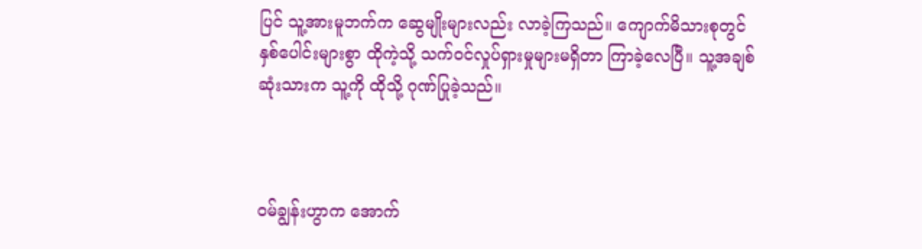ပြင် သူ့အားမူဘက်က ဆွေမျိုးများလည်း လာခဲ့ကြသည်။ ကျောက်မိသားစုတွင် နှစ်ပေါင်းများစွာ ထိုကဲ့သို့ သက်ဝင်လှုပ်ရှားမှုများမရှိတာ ကြာခဲ့လေပြီ။ သူ့အချစ်ဆုံးသားက သူ့ကို ထိုသို့ ဂုဏ်ပြုခဲ့သည်။



ဝမ်ချွန်းဟွာက အောက်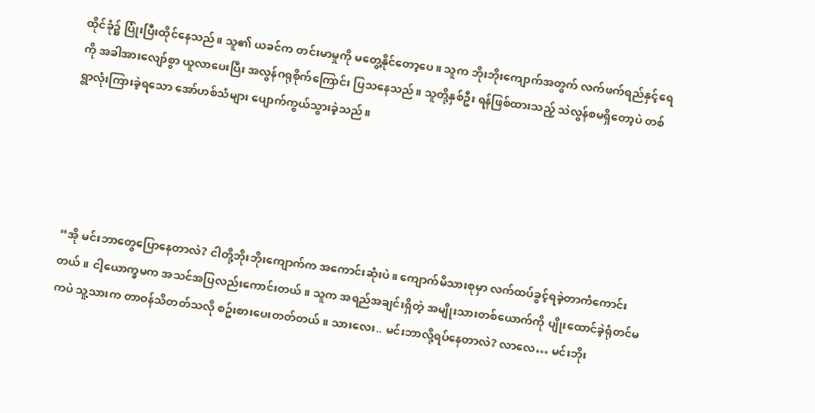ထိုင်ခုံ၌ ပြုံးပြီးထိုင်နေသည်။ သူ၏ ယခင်က တင်းမာမှုကို မတွေ့နိုင်တော့ပေ။ သူက ဘိုးဘိုးကျောက်အတွက် လက်ဖက်ရည်နှင့်ရေကို အခါအားလျော်စွာ ယူလာပေးပြီး အလွန်ဂရုစိုက်ကြောင်း ပြသနေသည်။ သူတို့နှစ်ဦး ရန်ဖြစ်ထားသည့် သဲလွန်စမရှိတော့ပဲ တစ်ရွာလုံးကြားခဲ့ရသော အော်ဟစ်သံများ ပျောက်ကွယ်သွားခဲ့သည်။





“အို မင်းဘာတွေပြောနေတာလဲ? ငါတို့ဘိုးဘိုးကျောက်က အကောင်းဆုံးပဲ။ ကျောက်မိသားစုမှာ လက်ထပ်ခွင့်ရခဲ့တာကံကောင်းတယ်။ ငါ့ယောက္ခမက အသင်အပြလည်းကောင်းတယ်။ သူက အရည်အချင်းရှိတဲ့ အမျိုးသားတစ်ယောက်ကို ပျိုးထောင်ခဲ့ရုံတင်မကပဲ သူ့သားက တာဝန်သိတတ်သလို စဥ်းစားပေးတတ်တယ်။ သားလေး.. မင်းဘာလို့ရပ်နေတာလဲ? လာလေ… မင်းဘိုး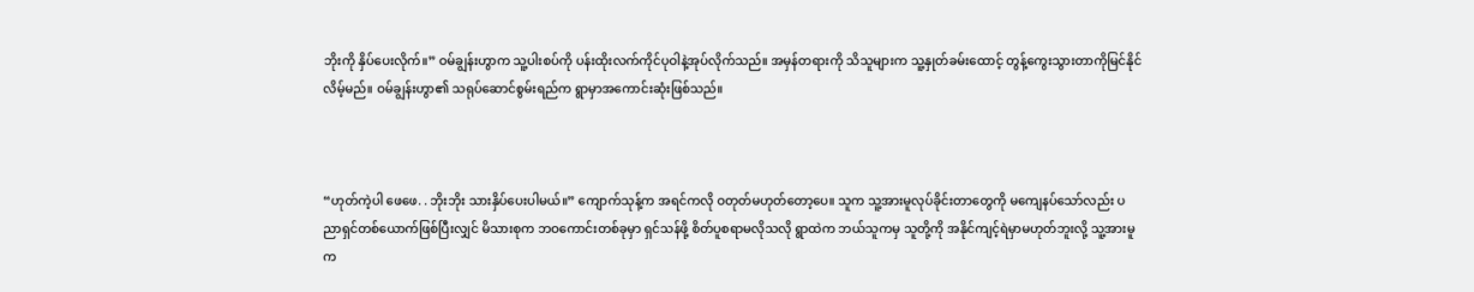ဘိုးကို နှိပ်ပေးလိုက်။” ဝမ်ချွန်းဟွာက သူ့ပါးစပ်ကို ပန်းထိုးလက်ကိုင်ပုဝါနဲ့အုပ်လိုက်သည်။ အမှန်တရားကို သိသူများက သူ့နှုတ်ခမ်းထောင့် တွန့်ကွေးသွားတာကိုမြင်နိုင်လိမ့်မည်။ ဝမ်ချွန်းဟွာ၏ သရုပ်ဆောင်စွမ်းရည်က ရွာမှာအကောင်းဆုံးဖြစ်သည်။



“ဟုတ်ကဲ့ပါ ဖေဖေ. . ဘိုးဘိုး သားနှိပ်ပေးပါမယ်။” ကျောက်သုန့်က အရင်ကလို ဝတုတ်မဟုတ်တော့ပေ။ သူက သူ့အားမူလုပ်ခိုင်းတာတွေကို မကျေနပ်သော်လည်း ပညာရှင်တစ်ယောက်ဖြစ်ပြီးလျှင် မိသားစုက ဘဝကောင်းတစ်ခုမှာ ရှင်သန်ဖို့ စိတ်ပူစရာမလိုသလို ရွာထဲက ဘယ်သူကမှ သူတို့ကို အနိုင်ကျင့်ရဲမှာမဟုတ်ဘူးလို့ သူ့အားမူက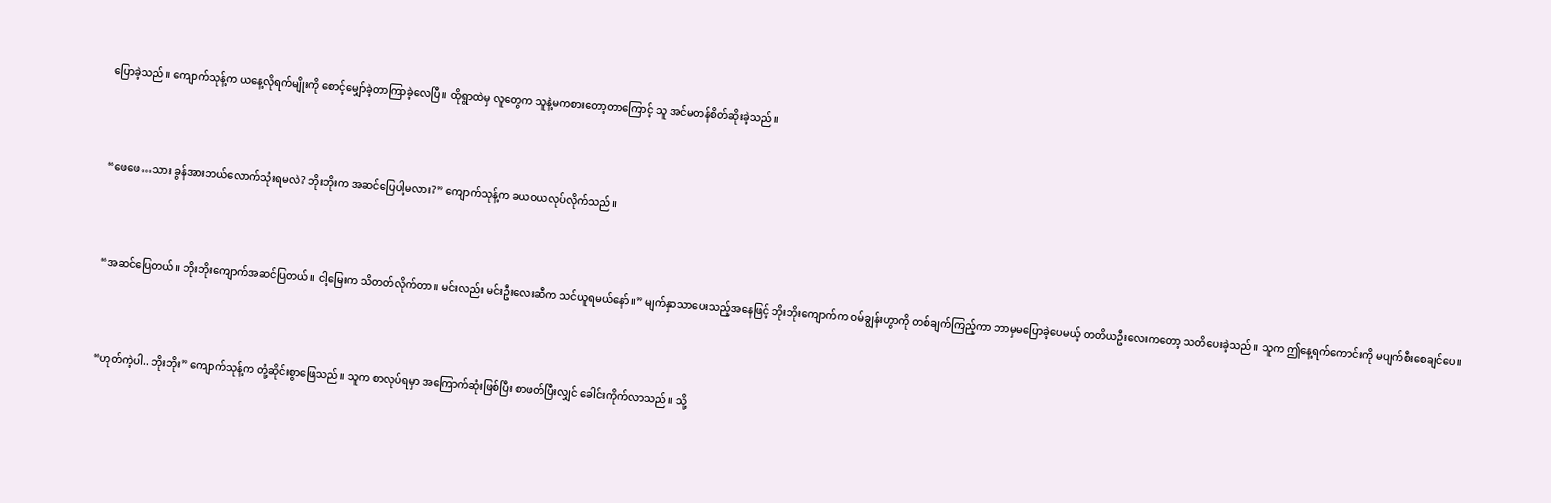ပြောခဲ့သည်။ ကျောက်သုန့်က ယနေ့လိုရက်မျိုးကို စောင့်မျှော်ခဲ့တာကြာခဲ့လေပြီ။ ထိုရွာထဲမှ လူတွေက သူနဲ့မကစားတော့တာကြောင့် သူ အင်မတန်စိတ်ဆိုးခဲ့သည်။



“ဖေဖေ…သား ခွန်အားဘယ်လောက်သုံးရမလဲ? ဘိုးဘိုးက အဆင်ပြေပါ့မလား?” ကျောက်သုန့်က ခယဝယလုပ်လိုက်သည်။



“အဆင်ပြေတယ်။ ဘိုးဘိုးကျောက်အဆင်ပြတယ်။ ငါ့မြေးက သိတတ်လိုက်တာ။ မင်းလည်း မင်းဦးလေးဆီက သင်ယူရမယ်နော်။” မျက်နှာသာပေးသည့်အနေဖြင့် ဘိုးဘိုးကျောက်က ဝမ်ချွန်းဟွာကို တစ်ချက်ကြည့်ကာ ဘာမှမပြောခဲ့ပေမယ့် တတိယဦးလေးကတော့ သတိပေးခဲ့သည်။ သူက ဤနေ့ရက်ကောင်းကို မပျက်စီးစေချင်ပေ။



“ဟုတ်ကဲ့ပါ.. ဘိုးဘိုး” ကျောက်သုန့်က တုံ့ဆိုင်းစွာဖြေသည်။ သူက စာလုပ်ရမှာ အကြောက်ဆုံးဖြစ်ပြီး စာဖတ်ပြီးလျှင် ခေါင်းကိုက်လာသည်။ သို့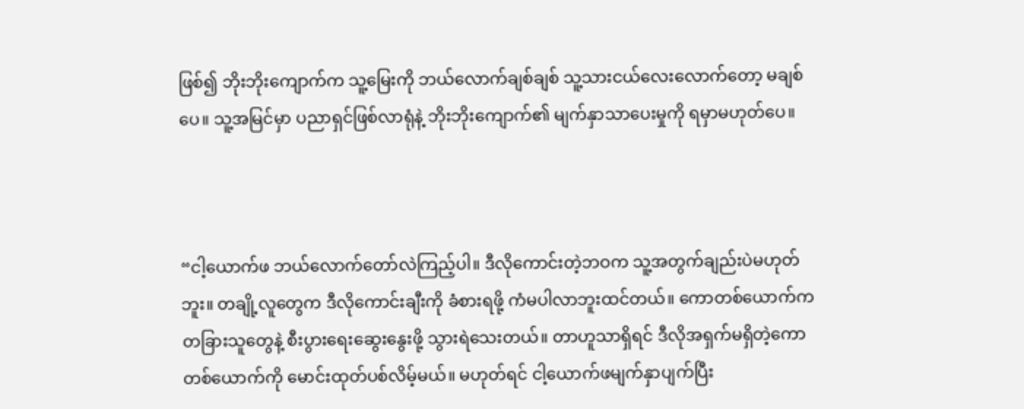ဖြစ်၍ ဘိုးဘိုးကျောက်က သူ့မြေးကို ဘယ်လောက်ချစ်ချစ် သူ့သားငယ်လေးလောက်တော့ မချစ်ပေ။ သူ့အမြင်မှာ ပညာရှင်ဖြစ်လာရုံနဲ့ ဘိုးဘိုးကျောက်၏ မျက်နှာသာပေးမှုကို ရမှာမဟုတ်ပေ။



“ငါ့ယောက်ဖ ဘယ်လောက်တော်လဲကြည့်ပါ။ ဒီလိုကောင်းတဲ့ဘဝက သူ့အတွက်ချည်းပဲမဟုတ်ဘူး။ တချို့လူတွေက ဒီလိုကောင်းချီးကို ခံစားရဖို့ ကံမပါလာဘူးထင်တယ်။ ကောတစ်ယောက်က တခြားသူတွေနဲ့ စီးပွားရေးဆွေးနွေးဖို့ သွားရဲသေးတယ်။ တာဟူသာရှိရင် ဒီလိုအရှက်မရှိတဲ့ကောတစ်ယောက်ကို မောင်းထုတ်ပစ်လိမ့်မယ်။ မဟုတ်ရင် ငါ့ယောက်ဖမျက်နှာပျက်ပြီး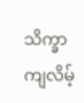သိက္ခာကျလိမ့်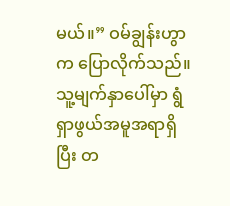မယ်။” ဝမ်ချွန်းဟွာက ပြောလိုက်သည်။ သူ့မျက်နှာပေါ်မှာ ရွံရှာဖွယ်အမူအရာရှိပြီး တ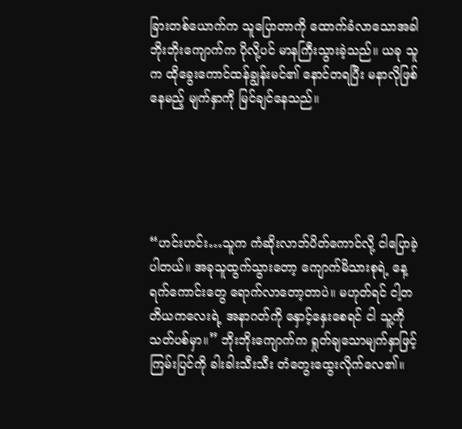ခြားတစ်ယောက်က သူပြောတာကို ထောက်ခံလာသောအခါ ဘိုးဘိုးကျောက်က ပိုလို့ပင် မာနကြီးသွားခဲ့သည်။ ယခု သူက ထိုခွေးကောင်ထန်ချွန်းမင်၏ နောင်တရပြီး မနာလိုဖြစ်နေမည့် မျက်နှာကို မြင်ချင်နေသည်။





“ဟင်းဟင်း…သူက ကံဆိုးလာဘ်ပိတ်ကောင်လို့ ငါပြောခဲ့ပါတယ်။ အခုသူထွက်သွားတော့ ကျောက်မိသားစုရဲ့ နေ့ရက်ကောင်းတွေ ရောက်လာတော့တာပဲ။ မဟုတ်ရင် ငါ့တတိယကလေးရဲ့ အနာဂတ်ကို နှောင့်နှေးစေရင် ငါ သူ့ကိုသတ်ပစ်မှာ။” ဘိုးဘိုးကျောက်က ရှုတ်ချသောမျက်နှာဖြင့် ကြမ်းပြင်ကို ခါးခါးသီးသီး တံတွေးထွေးလိုက်လေ၏။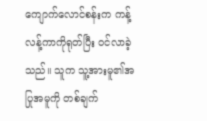ကျောက်လောင်စန်းက ကန့်လန့်ကာကိုရုတ်ပြီး ဝင်လာခဲ့သည်။ သူက သူ့အားမူ၏အပြုအမူကို တစ်ချက်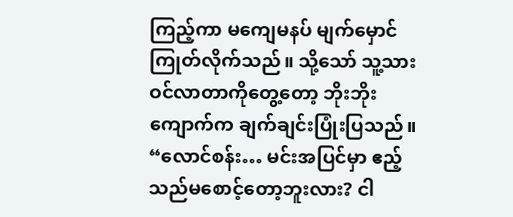ကြည့်ကာ မကျေမနပ် မျက်မှောင်ကြုတ်လိုက်သည်။ သို့သော် သူ့သားဝင်လာတာကိုတွေ့တော့ ဘိုးဘိုးကျောက်က ချက်ချင်းပြုံးပြသည်။ “လောင်စန်း… မင်းအပြင်မှာ ဧည့်သည်မစောင့်တော့ဘူးလား? ငါ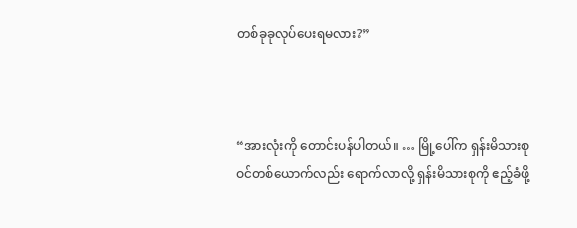တစ်ခုခုလုပ်ပေးရမလား?”



“အားလုံးကို တောင်းပန်ပါတယ်။ … မြို့ပေါ်က ရှန်းမိသားစုဝင်တစ်ယောက်လည်း ရောက်လာလို့ ရှန်းမိသားစုကို ဧည့်ခံဖို့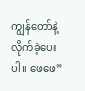ကျွန်တော်နဲ့လိုက်ခဲ့ပေးပါ။ ဖေဖေ”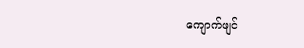ကျောက်ဖျင်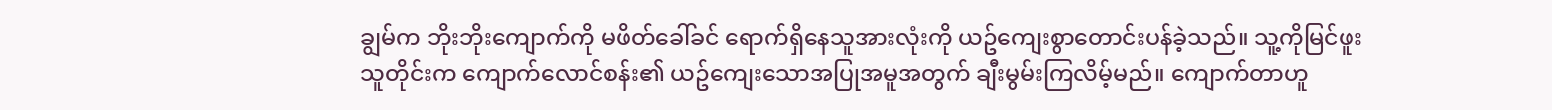ချွမ်က ဘိုးဘိုးကျောက်ကို မဖိတ်ခေါ်ခင် ရောက်ရှိနေသူအားလုံးကို ယဥ်ကျေးစွာတောင်းပန်ခဲ့သည်။ သူ့ကိုမြင်ဖူးသူတိုင်းက ကျောက်လောင်စန်း၏ ယဥ်ကျေးသောအပြုအမူအတွက် ချီးမွမ်းကြလိမ့်မည်။ ကျောက်တာဟူ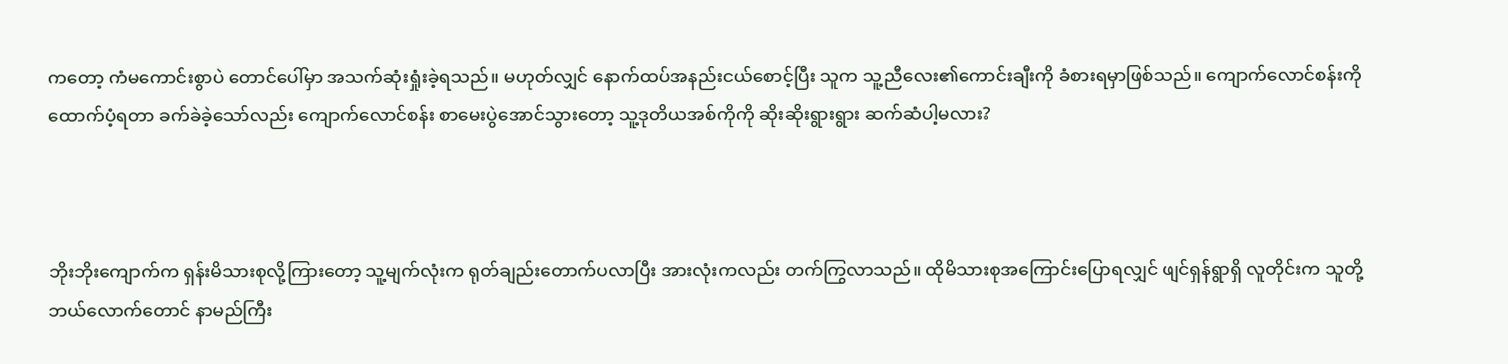ကတော့ ကံမကောင်းစွာပဲ တောင်ပေါ်မှာ အသက်ဆုံးရှုံးခဲ့ရသည်။ မဟုတ်လျှင် နောက်ထပ်အနည်းငယ်စောင့်ပြီး သူက သူ့ညီလေး၏ကောင်းချီးကို ခံစားရမှာဖြစ်သည်။ ကျောက်လောင်စန်းကို ထောက်ပံ့ရတာ ခက်ခဲခဲ့သော်လည်း ကျောက်လောင်စန်း စာမေးပွဲအောင်သွားတော့ သူ့ဒုတိယအစ်ကိုကို ဆိုးဆိုးရွားရွား ဆက်ဆံပါ့မလား?



ဘိုးဘိုးကျောက်က ရှန်းမိသားစုလို့ကြားတော့ သူ့မျက်လုံးက ရုတ်ချည်းတောက်ပလာပြီး အားလုံးကလည်း တက်ကြွလာသည်။ ထိုမိသားစုအကြောင်းပြောရလျှင် ဖျင်ရှန်ရွာရှိ လူတိုင်းက သူတို့ဘယ်လောက်တောင် နာမည်ကြီး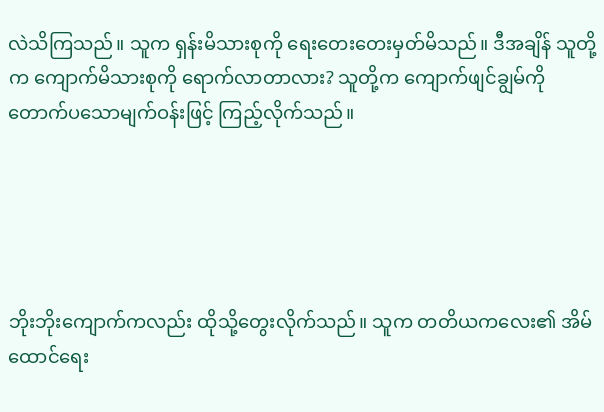လဲသိကြသည်။ သူက ရှန်းမိသားစုကို ရေးတေးတေးမှတ်မိသည်။ ဒီအချိန် သူတို့က ကျောက်မိသားစုကို ရောက်လာတာလား? သူတို့က ကျောက်ဖျင်ချွမ်ကို တောက်ပသောမျက်ဝန်းဖြင့် ကြည့်လိုက်သည်။





ဘိုးဘိုးကျောက်ကလည်း ထိုသို့တွေးလိုက်သည်။ သူက တတိယကလေး၏ အိမ်ထောင်ရေး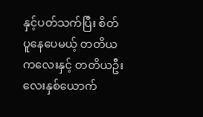နှင့်ပတ်သက်ပြီး စိတ်ပူနေပေမယ့် တတိယကလေးနှင့် တတိယဦးလေးနှစ်ယောက်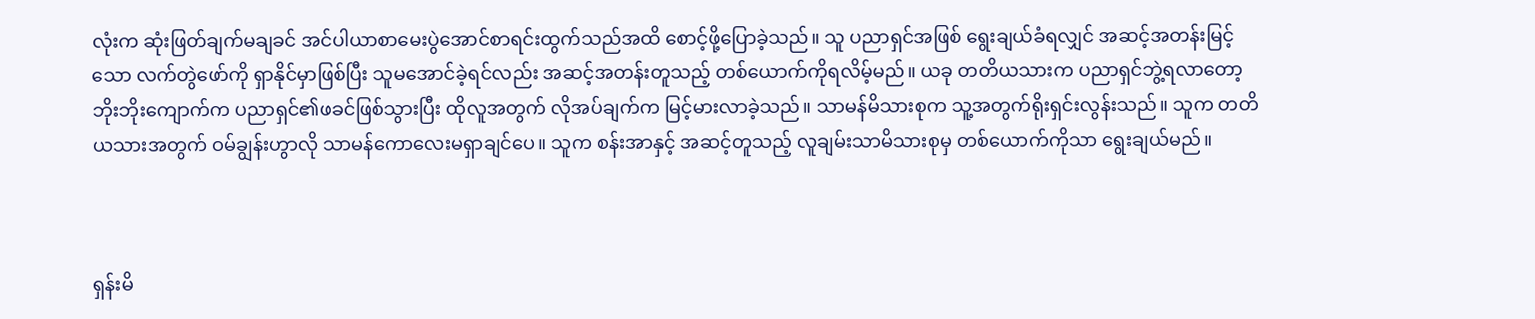လုံးက ဆုံးဖြတ်ချက်မချခင် အင်ပါယာစာမေးပွဲအောင်စာရင်းထွက်သည်အထိ စောင့်ဖို့ပြောခဲ့သည်။ သူ ပညာရှင်အဖြစ် ရွေးချယ်ခံရလျှင် အဆင့်အတန်းမြင့်သော လက်တွဲဖော်ကို ရှာနိုင်မှာဖြစ်ပြီး သူမအောင်ခဲ့ရင်လည်း အဆင့်အတန်းတူသည့် တစ်ယောက်ကိုရလိမ့်မည်။ ယခု တတိယသားက ပညာရှင်ဘွဲ့ရလာတော့ ဘိုးဘိုးကျောက်က ပညာရှင်၏ဖခင်ဖြစ်သွားပြီး ထိုလူအတွက် လိုအပ်ချက်က မြင့်မားလာခဲ့သည်။ သာမန်မိသားစုက သူ့အတွက်ရိုးရှင်းလွန်းသည်။ သူက တတိယသားအတွက် ဝမ်ချွန်းဟွာလို သာမန်ကောလေးမရှာချင်ပေ။ သူက စန်းအာနှင့် အဆင့်တူသည့် လူချမ်းသာမိသားစုမှ တစ်ယောက်ကိုသာ ရွေးချယ်မည်။



ရှန်းမိ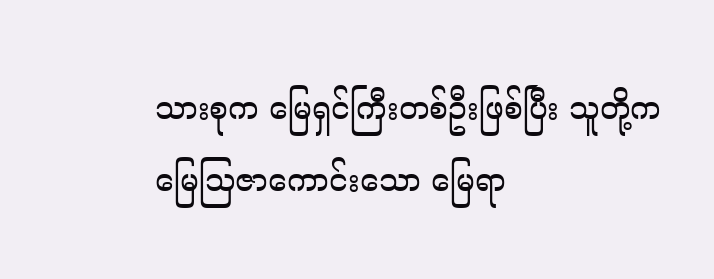သားစုက မြေရှင်ကြီးတစ်ဦးဖြစ်ပြီး သူတို့က မြေသြဇာကောင်းသော မြေရာ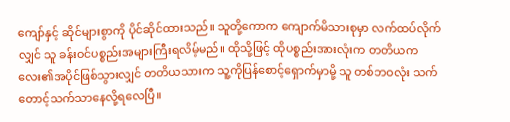ကျော်နှင့် ဆိုင်များစွာကို ပိုင်ဆိုင်ထားသည်။ သူတို့ကောက ကျောက်မိသားစုမှာ လက်ထပ်လိုက်လျှင် သူ ခန်းဝင်ပစ္စည်းအများကြီးရလိမ့်မည်။ ထိုသို့ဖြင့် ထိုပစ္စည်းအားလုံးက တတိယကလေး၏အပိုင်ဖြစ်သွားလျှင် တတိယသားက သူ့ကိုပြန်စောင့်ရှောက်မှာမို့ သူ တစ်ဘဝလုံး သက်တောင့်သက်သာနေလို့ရလေပြီ။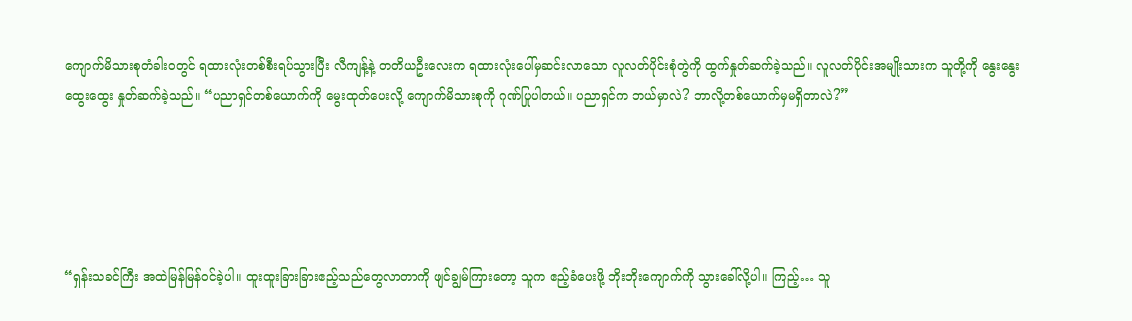ကျောက်မိသားစုတံခါးဝတွင် ရထားလုံးတစ်စီးရပ်သွားပြီး လီကျန့်နဲ့ တတိယဦးလေးက ရထားလုံးပေါ်မှဆင်းလာသော လူလတ်ပိုင်းစုံတွဲကို ထွက်နှုတ်ဆက်ခဲ့သည်။ လူလတ်ပိုင်းအမျိုးသားက သူတို့ကို နွေးနွေးထွေးထွေး နှုတ်ဆက်ခဲ့သည်။ “ပညာရှင်တစ်ယောက်ကို မွေးထုတ်ပေးလို့ ကျောက်မိသားစုကို ဂုဏ်ပြုပါတယ်။ ပညာရှင်က ဘယ်မှာလဲ? ဘာလို့တစ်ယောက်မှမရှိတာလဲ?”





“ရှန်းသခင်ကြီး အထဲမြန်မြန်ဝင်ခဲ့ပါ။ ထူးထူးခြားခြားဧည့်သည်တွေလာတာကို ဖျင်ချွမ်ကြားတော့ သူက ဧည့်ခံပေးဖို့ ဘိုးဘိုးကျောက်ကို သွားခေါ်လို့ပါ။ ကြည့်… သူ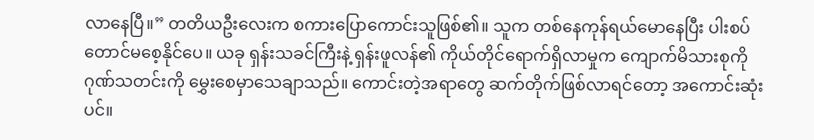လာနေပြီ။” တတိယဦးလေးက စကားပြောကောင်းသူဖြစ်၏။ သူက တစ်နေကုန်ရယ်မောနေပြီး ပါးစပ်တောင်မစေ့နိုင်ပေ။ ယခု ရှန်းသခင်ကြီးနဲ့ ရှန်းဖူလန်၏ ကိုယ်တိုင်ရောက်ရှိလာမှုက ကျောက်မိသားစုကို ဂုဏ်သတင်းကို မွှေးစေမှာသေချာသည်။ ကောင်းတဲ့အရာတွေ ဆက်တိုက်ဖြစ်လာရင်တော့ အကောင်းဆုံးပင်။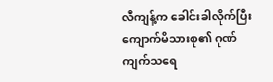လီကျန့်က ခေါင်းခါလိုက်ပြီး ကျောက်မိသားစု၏ ဂုဏ်ကျက်သရေ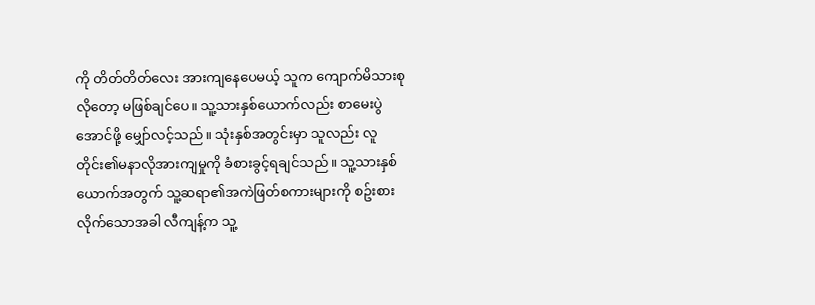ကို တိတ်တိတ်လေး အားကျနေပေမယ့် သူက ကျောက်မိသားစုလိုတော့ မဖြစ်ချင်ပေ။ သူ့သားနှစ်ယောက်လည်း စာမေးပွဲအောင်ဖို့ မျှော်လင့်သည်။ သုံးနှစ်အတွင်းမှာ သူလည်း လူတိုင်း၏မနာလိုအားကျမှုကို ခံစားခွင့်ရချင်သည်။ သူ့သားနှစ်ယောက်အတွက် သူ့ဆရာ၏အကဲဖြတ်စကားများကို စဥ်းစားလိုက်သောအခါ လီကျန့်က သူ့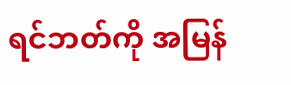ရင်ဘတ်ကို အမြန်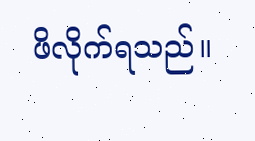ဖိလိုက်ရသည်။